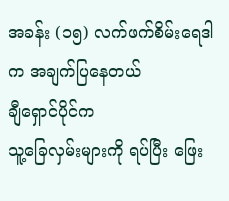အခန်း (၁၅) လက်ဖက်စိမ်းရေဒါက အချက်ပြနေတယ်
ချီရှောင်ပိုင်က
သူ့ခြေလှမ်းများကို ရပ်ပြီး ဖြေး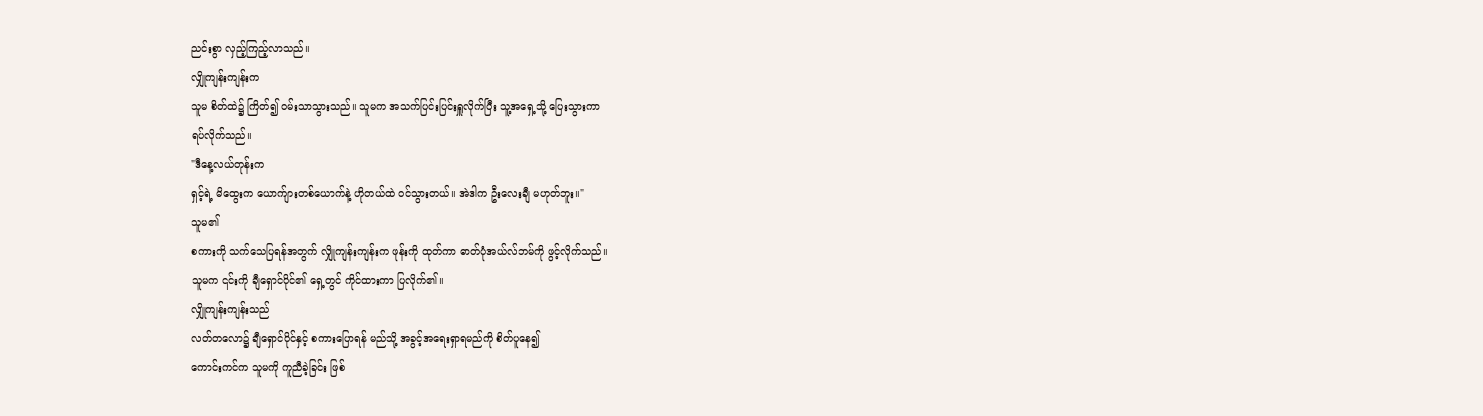ညင်းစွာ လှည့်ကြည့်လာသည်။
လျှိုကျန်းကျန်းက
သူမ စိတ်ထဲ၌ ကြိတ်၍ ဝမ်းသာသွားသည်။ သူမက အသက်ပြင်းပြင်းရှူလိုက်ပြီး သူ့အရှေ့သို့ ပြေးသွားကာ
ရပ်လိုက်သည်။
"ဒီနေ့လယ်တုန်းက
ရှင့်ရဲ့ မိထွေးက ယောက်ျားတစ်ယောက်နဲ့ ဟိုတယ်ထဲ ဝင်သွားတယ်။ အဲဒါက ဦးလေးချီ မဟုတ်ဘူး။"
သူမ၏
စကားကို သက်သေပြရန်အတွက် လျှိုကျန်းကျန်းက ဖုန်းကို ထုတ်ကာ ဓာတ်ပုံအယ်လ်ဘမ်ကို ဖွင့်လိုက်သည်။
သူမက ၎င်းကို ချီရှောင်ပိုင်၏ ရှေ့တွင် ကိုင်ထားကာ ပြလိုက်၏။
လျှိုကျန်းကျန်းသည်
လတ်တလော၌ ချီရှောင်ပိုင်နှင့် စကားပြောရန် မည်သို့ အခွင့်အရေးရှာရမည်ကို စိတ်ပူနေ၍
ကောင်းကင်က သူမကို ကူညီခဲ့ခြင်း ဖြစ်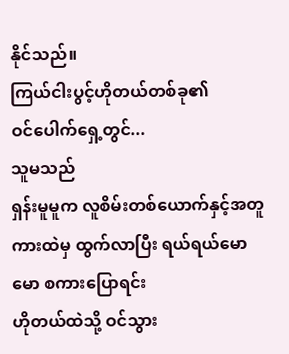နိုင်သည်။
ကြယ်ငါးပွင့်ဟိုတယ်တစ်ခု၏
ဝင်ပေါက်ရှေ့တွင်...
သူမသည်
ရှန်းမူမူက လူစိမ်းတစ်ယောက်နှင့်အတူ ကားထဲမှ ထွက်လာပြီး ရယ်ရယ်မောမော စကားပြောရင်း
ဟိုတယ်ထဲသို့ ဝင်သွား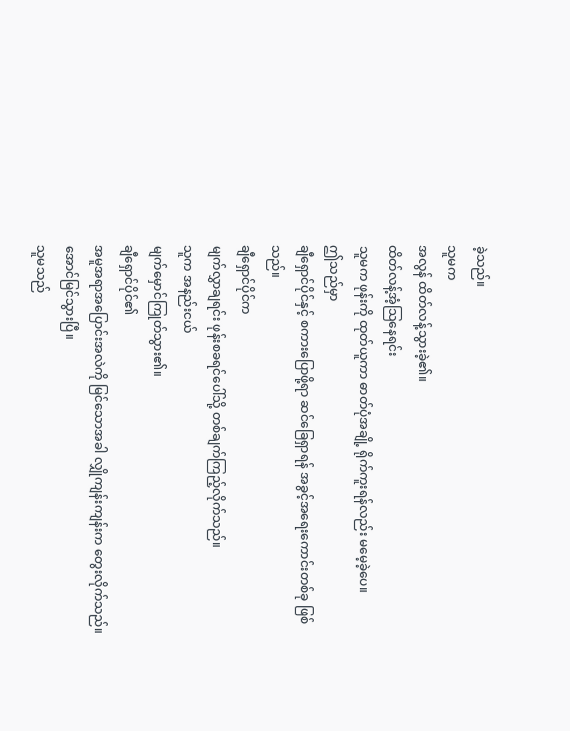ခဲ့သည်။
သူမက
အလွန် ထိတ်လန့်သွားခဲ့၏။
ထိတ်လန့်အံ့သြနေရင်း
သူမက ဖုန်းကို ထုတ်ယူကာ ဓာတ်ပုံအချို့ ရိုက်ကူးရန်လည်း မမေ့ခဲ့ပေ။
ဤသည်မှာ
ချီရှောင်ပိုင်နှင့် စကားပြောဖို့ရာ ဆင်ခြေရှာရန် အခွင့်အရေးကောင်းတစ်ခု ဖြစ်သည်။
ချီရှောင်ပိုင်က
မျက်လွှာချရင်း ဖုန်းစခရင်ပေါ်သို့ တစ်ချက်ကြည့်လိုက်သည်။
သူက အနည်းငယ်
မျက်မှောင်ကြုတ်သွား၏။
ချီရှောင်ပိုင်၏
အမူအရာအပြောင်းအလဲကို မြင်သောအခါ လျှိုကျန်းကျန်းက တွေးလိုက်သည်။ အောင်မြင်သွားပြီ။
သူမသည်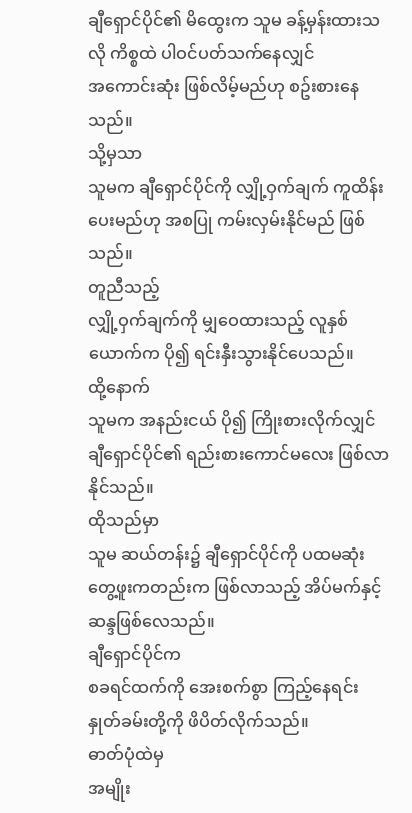ချီရှောင်ပိုင်၏ မိထွေးက သူမ ခန့်မှန်းထားသလို ကိစ္စထဲ ပါဝင်ပတ်သက်နေလျှင်
အကောင်းဆုံး ဖြစ်လိမ့်မည်ဟု စဥ်းစားနေသည်။
သို့မှသာ
သူမက ချီရှောင်ပိုင်ကို လျှို့ဝှက်ချက် ကူထိန်းပေးမည်ဟု အစပြု ကမ်းလှမ်းနိုင်မည် ဖြစ်သည်။
တူညီသည့်
လျှို့ဝှက်ချက်ကို မျှဝေထားသည့် လူနှစ်ယောက်က ပို၍ ရင်းနှီးသွားနိုင်ပေသည်။
ထို့နောက်
သူမက အနည်းငယ် ပို၍ ကြိုးစားလိုက်လျှင် ချီရှောင်ပိုင်၏ ရည်းစားကောင်မလေး ဖြစ်လာနိုင်သည်။
ထိုသည်မှာ
သူမ ဆယ်တန်း၌ ချီရှောင်ပိုင်ကို ပထမဆုံးတွေ့ဖူးကတည်းက ဖြစ်လာသည့် အိပ်မက်နှင့် ဆန္ဒဖြစ်လေသည်။
ချီရှောင်ပိုင်က
စခရင်ထက်ကို အေးစက်စွာ ကြည့်နေရင်း နှုတ်ခမ်းတို့ကို ဖိပိတ်လိုက်သည်။
ဓာတ်ပုံထဲမှ
အမျိုး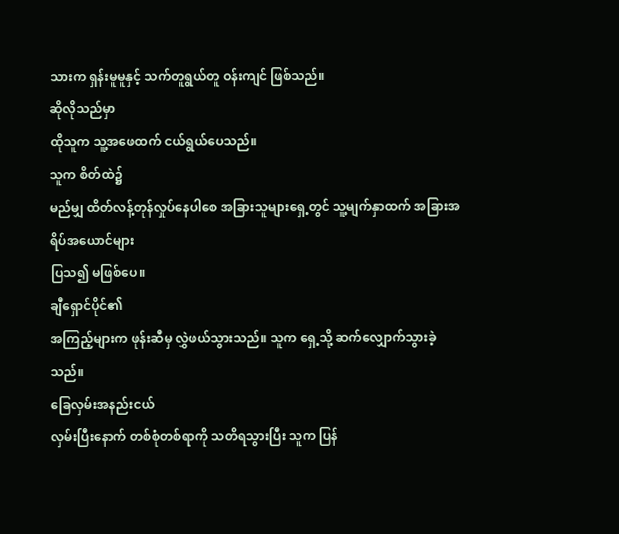သားက ရှန်းမူမူနှင့် သက်တူရွယ်တူ ဝန်းကျင် ဖြစ်သည်။
ဆိုလိုသည်မှာ
ထိုသူက သူ့အဖေထက် ငယ်ရွယ်ပေသည်။
သူက စိတ်ထဲ၌
မည်မျှ ထိတ်လန့်တုန်လှုပ်နေပါစေ အခြားသူများရှေ့တွင် သူ့မျက်နှာထက် အခြားအရိပ်အယောင်များ
ပြသ၍ မဖြစ်ပေ။
ချီရှောင်ပိုင်၏
အကြည့်များက ဖုန်းဆီမှ လွှဲဖယ်သွားသည်။ သူက ရှေ့သို့ ဆက်လျှောက်သွားခဲ့သည်။
ခြေလှမ်းအနည်းငယ်
လှမ်းပြီးနောက် တစ်စုံတစ်ရာကို သတိရသွားပြီး သူက ပြန်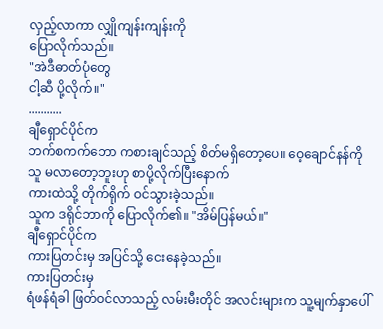လှည့်လာကာ လျှိုကျန်းကျန်းကို
ပြောလိုက်သည်။
"အဲဒီဓာတ်ပုံတွေ
ငါ့ဆီ ပို့လိုက်။"
...........
ချီရှောင်ပိုင်က
ဘက်စကက်ဘော ကစားချင်သည့် စိတ်မရှိတော့ပေ။ ဝေ့ချောင်နန်ကို သူ မလာတော့ဘူးဟု စာပို့လိုက်ပြီးနောက်
ကားထဲသို့ တိုက်ရိုက် ဝင်သွားခဲ့သည်။
သူက ဒရိုင်ဘာကို ပြောလိုက်၏။ "အိမ်ပြန်မယ်။"
ချီရှောင်ပိုင်က
ကားပြတင်းမှ အပြင်သို့ ငေးနေခဲ့သည်။
ကားပြတင်းမှ
ရံဖန်ရံခါ ဖြတ်ဝင်လာသည့် လမ်းမီးတိုင် အလင်းများက သူ့မျက်နှာပေါ်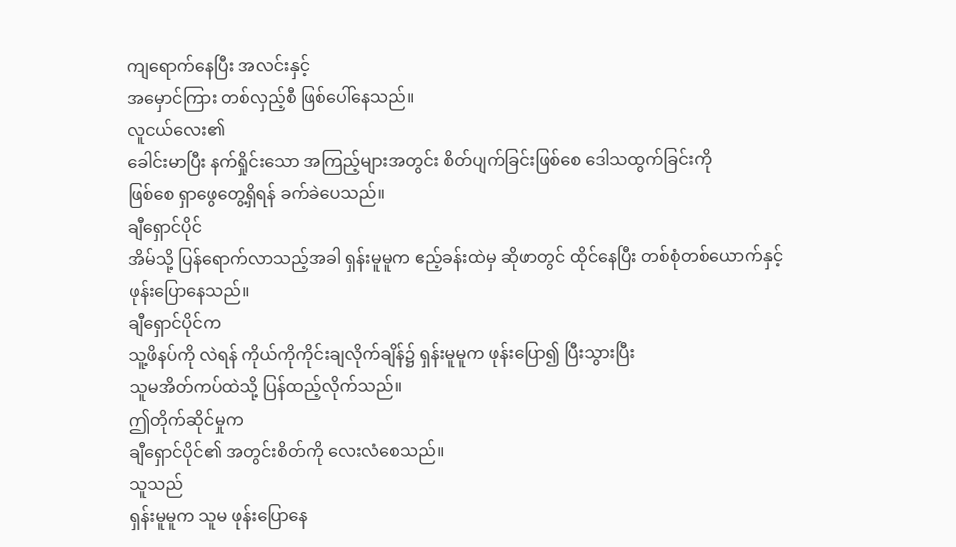ကျရောက်နေပြီး အလင်းနှင့်
အမှောင်ကြား တစ်လှည့်စီ ဖြစ်ပေါ်နေသည်။
လူငယ်လေး၏
ခေါင်းမာပြီး နက်ရှိုင်းသော အကြည့်များအတွင်း စိတ်ပျက်ခြင်းဖြစ်စေ ဒေါသထွက်ခြင်းကို
ဖြစ်စေ ရှာဖွေတွေ့ရှိရန် ခက်ခဲပေသည်။
ချီရှောင်ပိုင်
အိမ်သို့ ပြန်ရောက်လာသည့်အခါ ရှန်းမူမူက ဧည့်ခန်းထဲမှ ဆိုဖာတွင် ထိုင်နေပြီး တစ်စုံတစ်ယောက်နှင့်
ဖုန်းပြောနေသည်။
ချီရှောင်ပိုင်က
သူ့ဖိနပ်ကို လဲရန် ကိုယ်ကိုကိုင်းချလိုက်ချိန်၌ ရှန်းမူမူက ဖုန်းပြော၍ ပြီးသွားပြီး
သူမအိတ်ကပ်ထဲသို့ ပြန်ထည့်လိုက်သည်။
ဤတိုက်ဆိုင်မှုက
ချီရှောင်ပိုင်၏ အတွင်းစိတ်ကို လေးလံစေသည်။
သူသည်
ရှန်းမူမူက သူမ ဖုန်းပြောနေ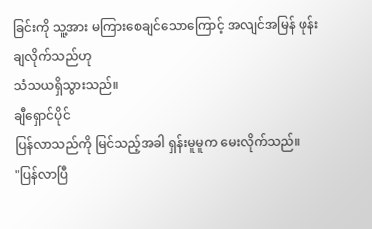ခြင်းကို သူ့အား မကြားစေချင်သောကြောင့် အလျင်အမြန် ဖုန်းချလိုက်သည်ဟု
သံသယရှိသွားသည်။
ချီရှောင်ပိုင်
ပြန်လာသည်ကို မြင်သည့်အခါ ရှန်းမူမူက မေးလိုက်သည်။
"ပြန်လာပြီ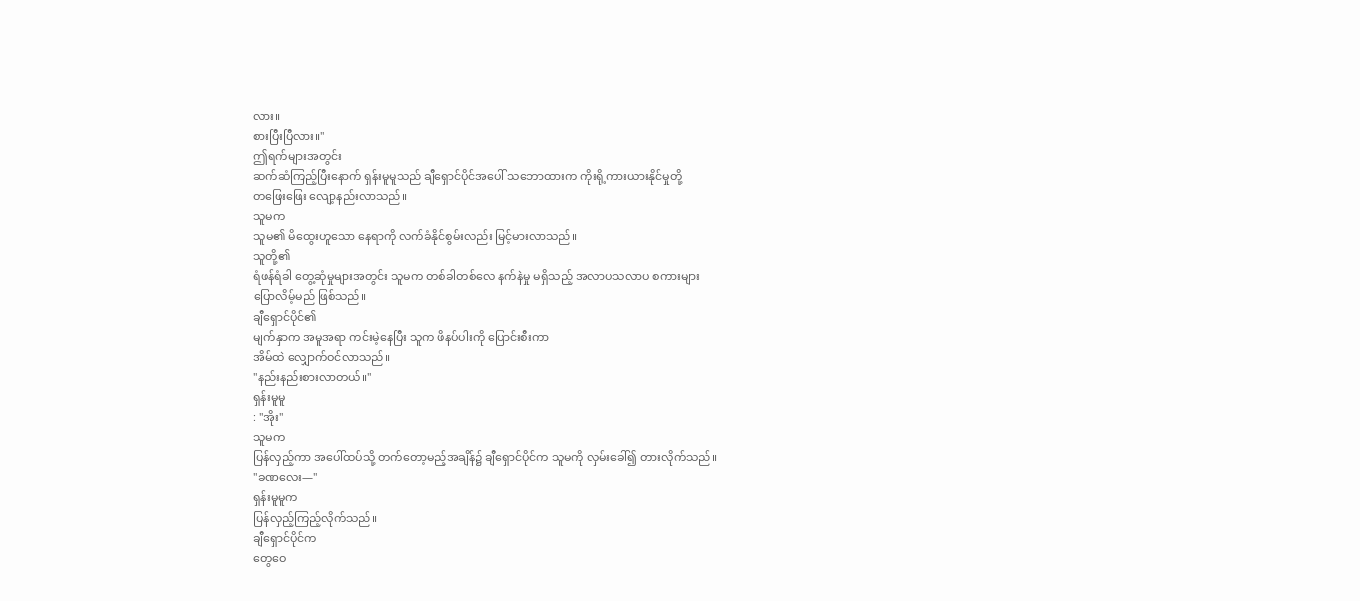လား။
စားပြီးပြီလား။"
ဤရက်များအတွင်း
ဆက်ဆံကြည့်ပြီးနောက် ရှန်းမူမူသည် ချီရှောင်ပိုင်အပေါ် သဘောထားက ကိုးရို့ကားယားနိုင်မှုတို့
တဖြေးဖြေး လျော့နည်းလာသည်။
သူမက
သူမ၏ မိထွေးဟူသော နေရာကို လက်ခံနိုင်စွမ်းလည်း မြင့်မားလာသည်။
သူတို့၏
ရံဖန်ရံခါ တွေ့ဆုံမှုများအတွင်း သူမက တစ်ခါတစ်လေ နက်နဲမှု မရှိသည့် အလာပသလာပ စကားများ
ပြောလိမ့်မည် ဖြစ်သည်။
ချီရှောင်ပိုင်၏
မျက်နှာက အမူအရာ ကင်းမဲ့နေပြီး သူက ဖိနပ်ပါးကို ပြောင်းစီးကာ
အိမ်ထဲ လျှောက်ဝင်လာသည်။
"နည်းနည်းစားလာတယ်။"
ရှန်းမူမူ
: "အိုး"
သူမက
ပြန်လှည့်ကာ အပေါ်ထပ်သို့ တက်တော့မည့်အချိန်၌ ချီရှောင်ပိုင်က သူမကို လှမ်းခေါ်၍ တားလိုက်သည်။
"ခဏလေး—"
ရှန်းမူမူက
ပြန်လှည့်ကြည့်လိုက်သည်။
ချီရှောင်ပိုင်က
တွေဝေ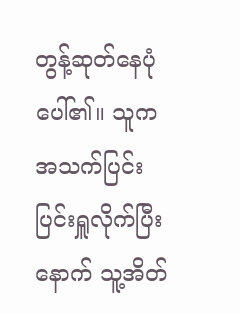တွန့်ဆုတ်နေပုံပေါ်၏။ သူက အသက်ပြင်းပြင်းရှူလိုက်ပြီးနောက် သူ့အိတ်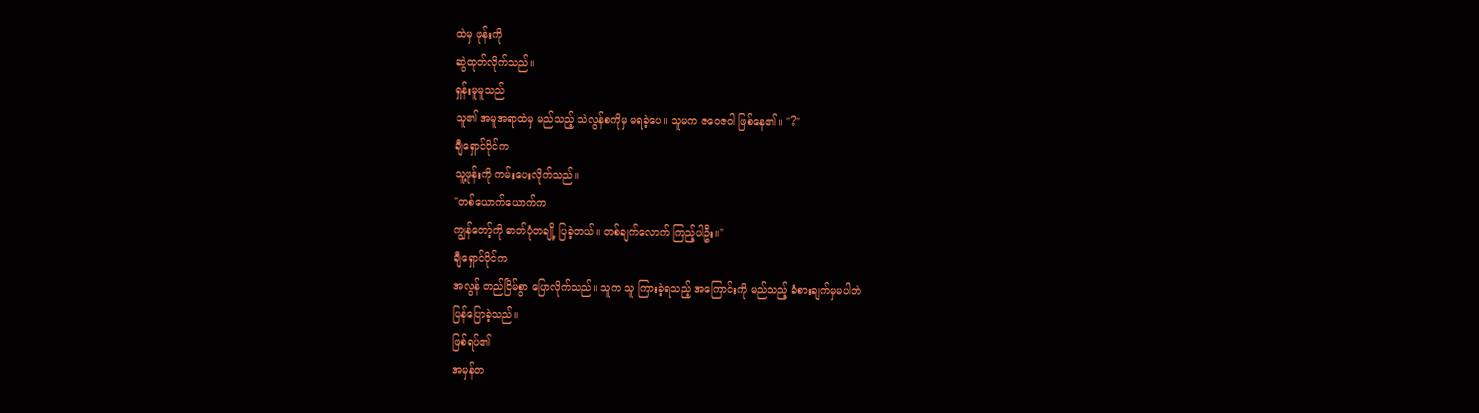ထဲမှ ဖုန်းကို
ဆွဲထုတ်လိုက်သည်။
ရှန်းမူမူသည်
သူ၏ အမူအရာထဲမှ မည်သည့် သဲလွန်စကိုမှ မရခဲ့ပေ။ သူမက ဇဝေဇဝါ ဖြစ်နေ၏။ "?"
ချီရှောင်ပိုင်က
သူ့ဖုန်းကို ကမ်းပေးလိုက်သည်။
"တစ်ယောက်ယောက်က
ကျွန်တော့်ကို ဓာတ်ပုံတချို့ ပြခဲ့တယ်။ တစ်ချက်လောက် ကြည့်ပါဦး။"
ချီရှောင်ပိုင်က
အလွန် တည်ငြိမ်စွာ ပြောလိုက်သည်။ သူက သူ ကြားခဲ့ရသည့် အကြောင်းကို မည်သည့် ခံစားချက်မှမပါဘဲ
ပြန်ပြောခဲ့သည်။
ဖြစ်ရပ်၏
အမှန်တ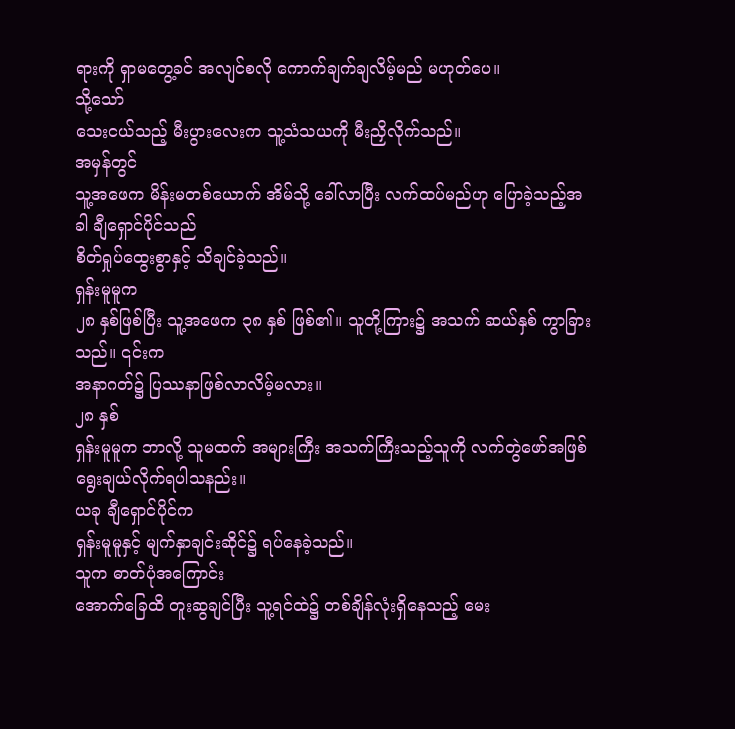ရားကို ရှာမတွေ့ခင် အလျင်စလို ကောက်ချက်ချလိမ့်မည် မဟုတ်ပေ။
သို့သော်
သေးငယ်သည့် မီးပွားလေးက သူ့သံသယကို မီးညှိလိုက်သည်။
အမှန်တွင်
သူ့အဖေက မိန်းမတစ်ယောက် အိမ်သို့ ခေါ်လာပြီး လက်ထပ်မည်ဟု ပြောခဲ့သည့်အခါ ချီရှောင်ပိုင်သည်
စိတ်ရှုပ်ထွေးစွာနှင့် သိချင်ခဲ့သည်။
ရှန်းမူမူက
၂၈ နှစ်ဖြစ်ပြီး သူ့အဖေက ၃၈ နှစ် ဖြစ်၏။ သူတို့ကြား၌ အသက် ဆယ်နှစ် ကွာခြားသည်။ ၎င်းက
အနာဂတ်၌ ပြဿနာဖြစ်လာလိမ့်မလား။
၂၈ နှစ်
ရှန်းမူမူက ဘာလို့ သူမထက် အများကြီး အသက်ကြီးသည့်သူကို လက်တွဲဖော်အဖြစ် ရွေးချယ်လိုက်ရပါသနည်း။
ယခု ချီရှောင်ပိုင်က
ရှန်းမူမူနှင့် မျက်နှာချင်းဆိုင်၌ ရပ်နေခဲ့သည်။
သူက ဓာတ်ပုံအကြောင်း
အောက်ခြေထိ တူးဆွချင်ပြီး သူ့ရင်ထဲ၌ တစ်ချိန်လုံးရှိနေသည့် မေး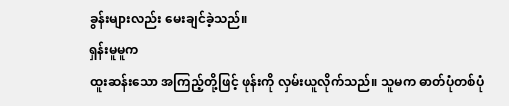ခွန်းများလည်း မေးချင်ခဲ့သည်။
ရှန်းမူမူက
ထူးဆန်းသော အကြည့်တို့ဖြင့် ဖုန်းကို လှမ်းယူလိုက်သည်။ သူမက ဓာတ်ပုံတစ်ပုံ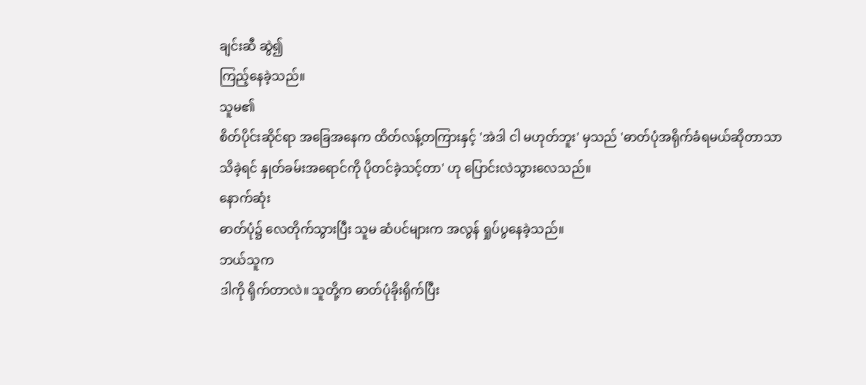ချင်းဆီ ဆွဲ၍
ကြည့်နေခဲ့သည်။
သူမ၏
စိတ်ပိုင်းဆိုင်ရာ အခြေအနေက ထိတ်လန့်တကြားနှင့် 'အဲဒါ ငါ မဟုတ်ဘူး' မှသည် 'ဓာတ်ပုံအရိုက်ခံရမယ်ဆိုတာသာ
သိခဲ့ရင် နှုတ်ခမ်းအရောင်ကို ပိုတင်ခဲ့သင့်တာ' ဟု ပြောင်းလဲသွားလေသည်။
နောက်ဆုံး
ဓာတ်ပုံ၌ လေတိုက်သွားပြီး သူမ ဆံပင်များက အလွန် ရှုပ်ပွနေခဲ့သည်။
ဘယ်သူက
ဒါကို ရိုက်တာလဲ။ သူတို့က ဓာတ်ပုံခိုးရိုက်ပြီး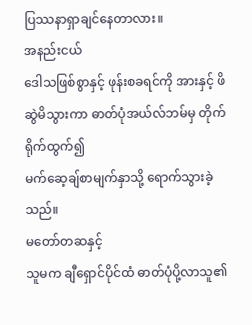ပြဿနာရှာချင်နေတာလား။
အနည်းငယ်
ဒေါသဖြစ်စွာနှင့် ဖုန်းစခရင်ကို အားနှင့် ဖိဆွဲမိသွားကာ ဓာတ်ပုံအယ်လ်ဘမ်မှ တိုက်ရိုက်ထွက်၍
မက်ဆေ့ချ်စာမျက်နှာသို့ ရောက်သွားခဲ့သည်။
မတော်တဆနှင့်
သူမက ချီရှောင်ပိုင်ထံ ဓာတ်ပုံပို့လာသူ၏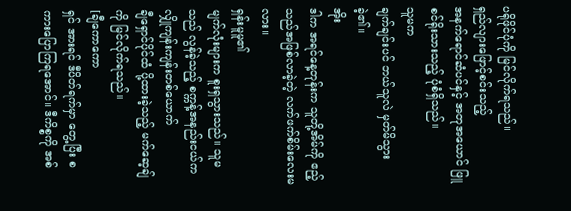ပရိုဖိုင်ပုံကို မြင်လိုက်ရသည်။
ရှည်လျားဖြောင့်စင်းသည့်
အနက်ရောင်ဆံပင်နှင့် အတုအယောင် ဖြူစင်ရိုးသားသည့် ပုံစံရှိသည်။
သူမက
ချက်ချင်းပင် ဘယ်သူလဲ မှတ်မိသွားခဲ့၏။
အိုး
ဒါက အရင်နေ့တုန်းက သူတို့အိမ်ကို ဧည့်သည်အဖြစ်လာခဲ့တဲ့ လက်ဖက်စိမ်းလေးမလား။
ရှန်းမူမူ၏
မျက်လုံးများက စူးရှသွားသည်။ သူမသည် လွန်ခဲ့သည့် စက္ကန့်အနည်းငယ်က လျှိုကျန်းကျန်းတစ်ယောက်
ချီရှောင်ပိုင်ထံ ပို့ထားခဲ့သည့် မက်ဆေ့ချ်ကို မြင်လိုက်ရသည်။
[ချီကောကော
ရှင် အားရင် ဒီပိတ်ရက်မှာ တွေ့ပြီး စကားပြောကြရအောင်။ ဒီကိစ္စကို အစ်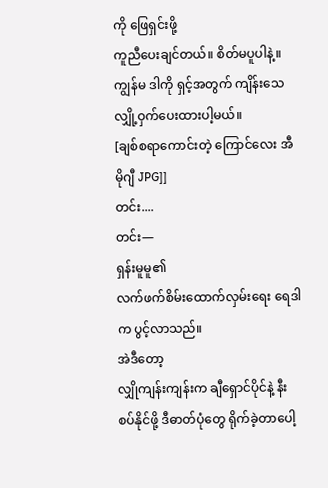ကို ဖြေရှင်းဖို့
ကူညီပေးချင်တယ်။ စိတ်မပူပါနဲ့။ ကျွန်မ ဒါကို ရှင့်အတွက် ကျိန်းသေ လျှို့ဝှက်ပေးထားပါ့မယ်။
[ချစ်စရာကောင်းတဲ့ ကြောင်လေး အီမိုဂျီ JPG]]
တင်း....
တင်း—
ရှန်းမူမူ၏
လက်ဖက်စိမ်းထောက်လှမ်းရေး ရေဒါက ပွင့်လာသည်။
အဲဒီတော့
လျှိုကျန်းကျန်းက ချီရှောင်ပိုင်နဲ့ နီးစပ်နိုင်ဖို့ ဒီဓာတ်ပုံတွေ ရိုက်ခဲ့တာပေါ့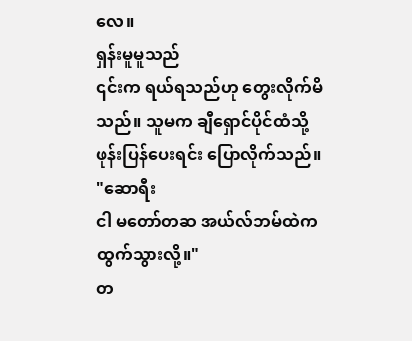လေ။
ရှန်းမူမူသည်
၎င်းက ရယ်ရသည်ဟု တွေးလိုက်မိသည်။ သူမက ချီရှောင်ပိုင်ထံသို့ ဖုန်းပြန်ပေးရင်း ပြောလိုက်သည်။
"ဆောရီး
ငါ မတော်တဆ အယ်လ်ဘမ်ထဲက ထွက်သွားလို့။"
တ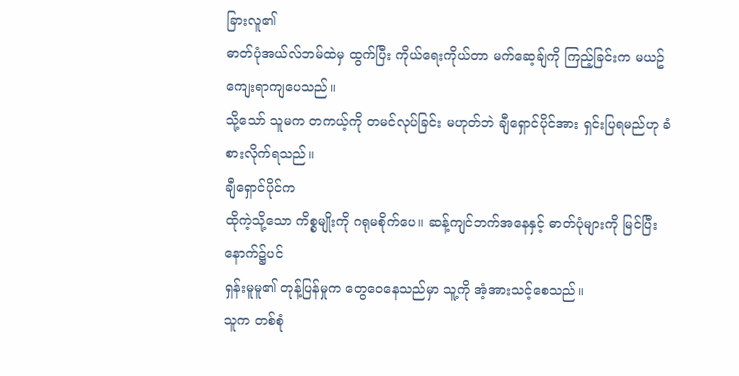ခြားလူ၏
ဓာတ်ပုံအယ်လ်ဘမ်ထဲမှ ထွက်ပြီး ကိုယ်ရေးကိုယ်တာ မက်ဆေ့ချ်ကို ကြည့်ခြင်းက မယဥ်ကျေးရာကျပေသည်။
သို့သော် သူမက တကယ့်ကို တမင်လုပ်ခြင်း မဟုတ်ဘဲ ချီရှောင်ပိုင်အား ရှင်းပြရမည်ဟု ခံစားလိုက်ရသည်။
ချီရှောင်ပိုင်က
ထိုကဲ့သို့သော ကိစ္စမျိုးကို ဂရုမစိုက်ပေ။ ဆန့်ကျင်ဘက်အနေနှင့် ဓာတ်ပုံများကို မြင်ပြီးနောက်၌ပင်
ရှန်းမူမူ၏ တုန့်ပြန်မှုက တွေဝေနေသည်မှာ သူ့ကို အံ့အားသင့်စေသည်။
သူက တစ်စုံ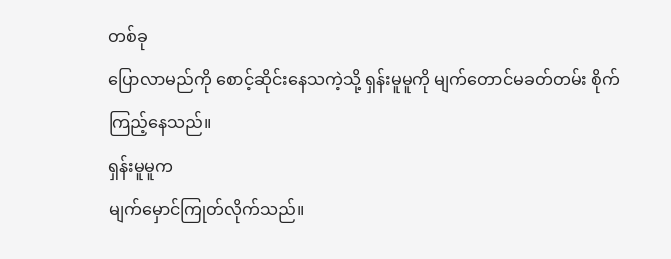တစ်ခု
ပြောလာမည်ကို စောင့်ဆိုင်းနေသကဲ့သို့ ရှန်းမူမူကို မျက်တောင်မခတ်တမ်း စိုက်ကြည့်နေသည်။
ရှန်းမူမူက
မျက်မှောင်ကြုတ်လိုက်သည်။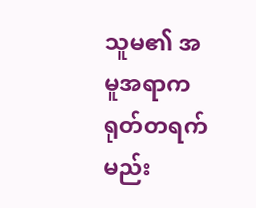သူမ၏ အမူအရာက ရုတ်တရက် မည်း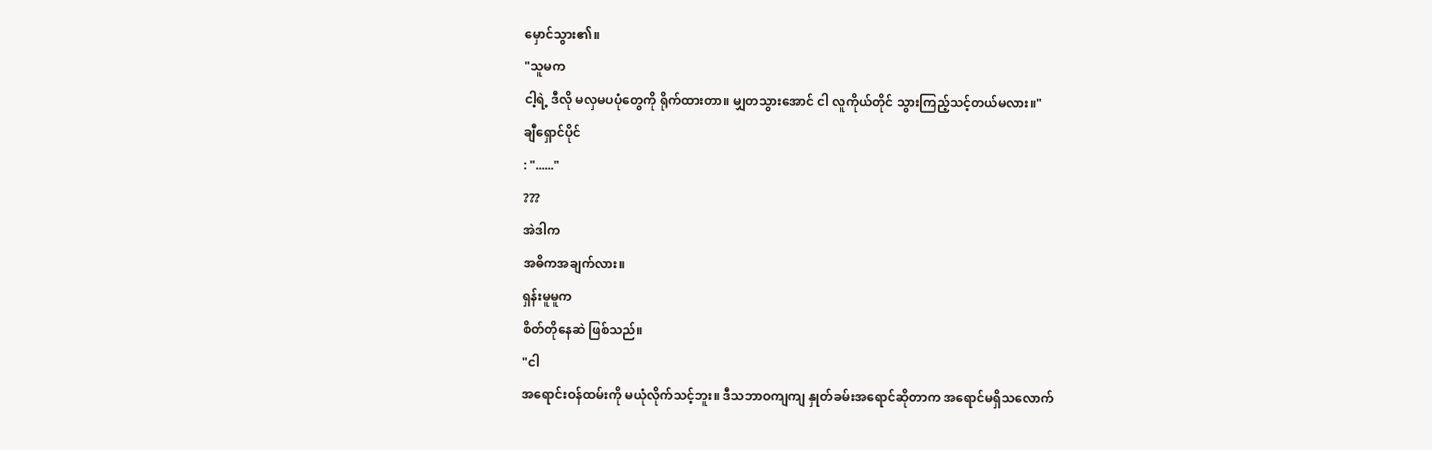မှောင်သွား၏။
"သူမက
ငါ့ရဲ့ ဒီလို မလှမပပုံတွေကို ရိုက်ထားတာ။ မျှတသွားအောင် ငါ လူကိုယ်တိုင် သွားကြည့်သင့်တယ်မလား။"
ချီရှောင်ပိုင်
: "......"
???
အဲဒါက
အဓိကအချက်လား။
ရှန်းမူမူက
စိတ်တိုနေဆဲ ဖြစ်သည်။
"ငါ
အရောင်းဝန်ထမ်းကို မယုံလိုက်သင့်ဘူး။ ဒီသဘာဝကျကျ နှုတ်ခမ်းအရောင်ဆိုတာက အရောင်မရှိသလောက်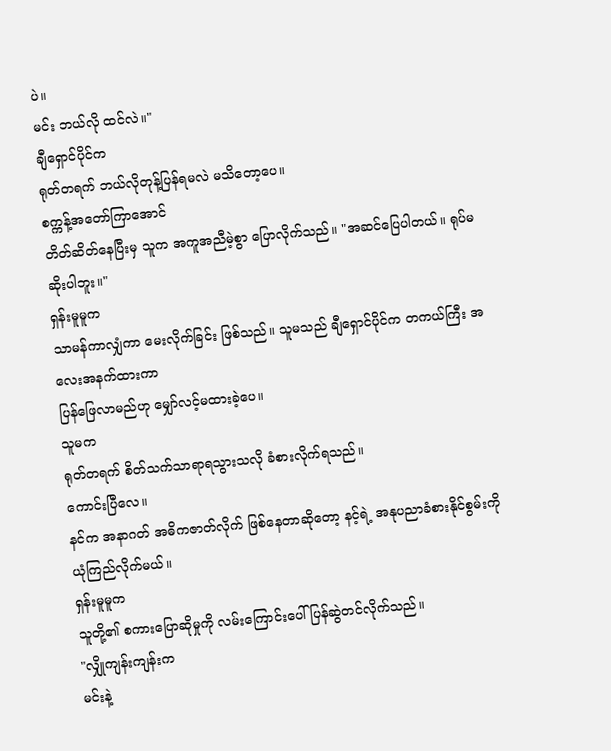ပဲ။
မင်း ဘယ်လို ထင်လဲ။"
ချီရှောင်ပိုင်က
ရုတ်တရက် ဘယ်လိုတုန့်ပြန်ရမလဲ မသိတော့ပေ။
စက္ကန့်အတော်ကြာအောင်
တိတ်ဆိတ်နေပြီးမှ သူက အကူအညီမဲ့စွာ ပြောလိုက်သည်။ "အဆင်ပြေပါတယ်။ ရုပ်မဆိုးပါဘူး။"
ရှန်းမူမူက
သာမန်ကာလျှံကာ မေးလိုက်ခြင်း ဖြစ်သည်။ သူမသည် ချီရှောင်ပိုင်က တကယ်ကြီး အလေးအနက်ထားကာ
ပြန်ဖြေလာမည်ဟု မျှော်လင့်မထားခဲ့ပေ။
သူမက
ရုတ်တရက် စိတ်သက်သာရာရသွားသလို ခံစားလိုက်ရသည်။
ကောင်းပြီလေ။
နင်က အနာဂတ် အဓိကဇာတ်လိုက် ဖြစ်နေတာဆိုတော့ နင့်ရဲ့ အနုပညာခံစားနိုင်စွမ်းကို ယုံကြည်လိုက်မယ်။
ရှန်းမူမူက
သူတို့၏ စကားပြောဆိုမှုကို လမ်းကြောင်းပေါ် ပြန်ဆွဲတင်လိုက်သည်။
"လျှိုကျန်းကျန်းက
မင်းနဲ့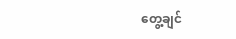တွေ့ချင်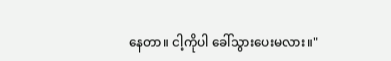နေတာ။ ငါ့ကိုပါ ခေါ်သွားပေးမလား။"